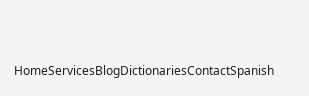HomeServicesBlogDictionariesContactSpanish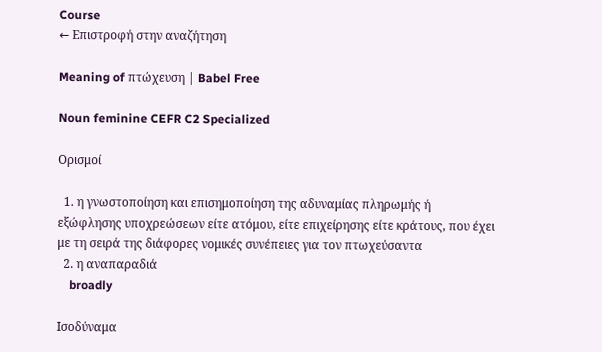Course
← Επιστροφή στην αναζήτηση

Meaning of πτώχευση | Babel Free

Noun feminine CEFR C2 Specialized

Ορισμοί

  1. η γνωστοποίηση και επισημοποίηση της αδυναμίας πληρωμής ή εξώφλησης υποχρεώσεων είτε ατόμου, είτε επιχείρησης είτε κράτους, που έχει με τη σειρά της διάφορες νομικές συνέπειες για τον πτωχεύσαντα
  2. η αναπαραδιά
    broadly

Ισοδύναμα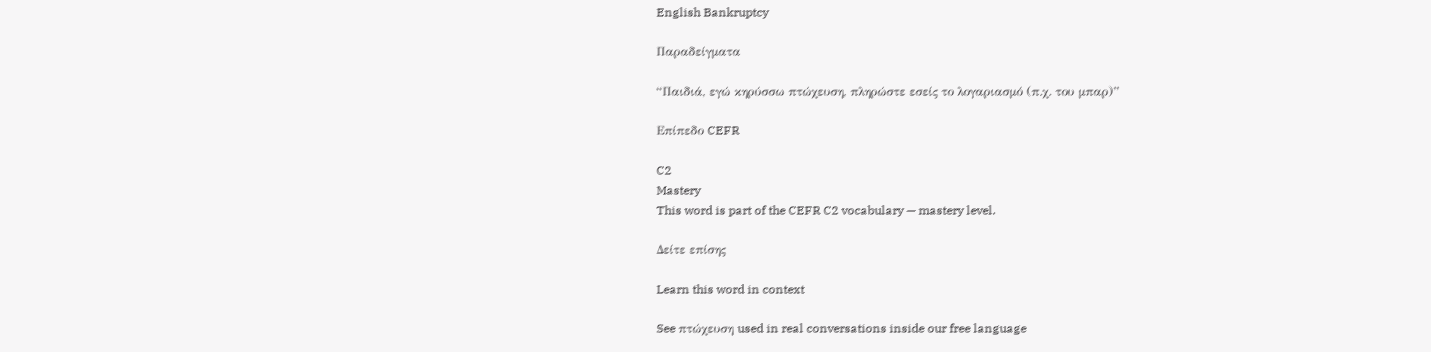English Bankruptcy

Παραδείγματα

“Παιδιά, εγώ κηρύσσω πτώχευση, πληρώστε εσείς το λογαριασμό (π.χ. του μπαρ)”

Επίπεδο CEFR

C2
Mastery
This word is part of the CEFR C2 vocabulary — mastery level.

Δείτε επίσης

Learn this word in context

See πτώχευση used in real conversations inside our free language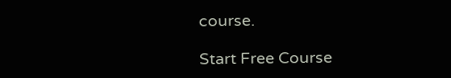course.

Start Free Course